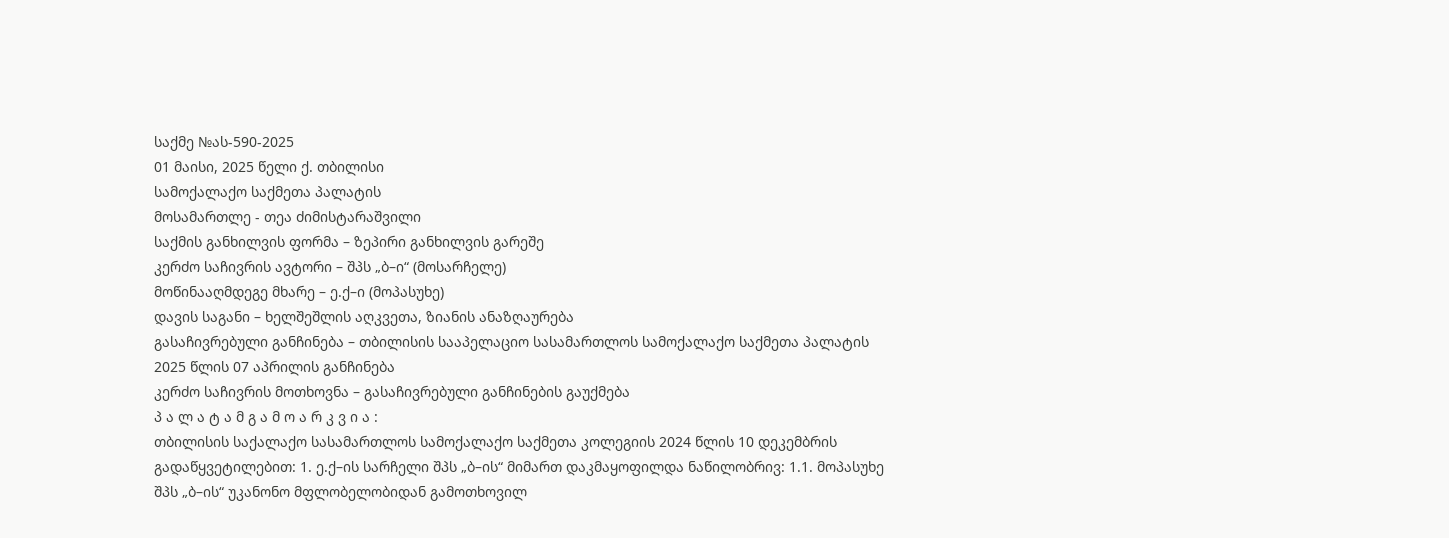საქმე №ას-590-2025
01 მაისი, 2025 წელი ქ. თბილისი
სამოქალაქო საქმეთა პალატის
მოსამართლე - თეა ძიმისტარაშვილი
საქმის განხილვის ფორმა – ზეპირი განხილვის გარეშე
კერძო საჩივრის ავტორი – შპს „ბ–ი“ (მოსარჩელე)
მოწინააღმდეგე მხარე – ე.ქ–ი (მოპასუხე)
დავის საგანი – ხელშეშლის აღკვეთა, ზიანის ანაზღაურება
გასაჩივრებული განჩინება – თბილისის სააპელაციო სასამართლოს სამოქალაქო საქმეთა პალატის 2025 წლის 07 აპრილის განჩინება
კერძო საჩივრის მოთხოვნა – გასაჩივრებული განჩინების გაუქმება
პ ა ლ ა ტ ა მ გ ა მ ო ა რ კ ვ ი ა :
თბილისის საქალაქო სასამართლოს სამოქალაქო საქმეთა კოლეგიის 2024 წლის 10 დეკემბრის გადაწყვეტილებით: 1. ე.ქ–ის სარჩელი შპს „ბ–ის“ მიმართ დაკმაყოფილდა ნაწილობრივ: 1.1. მოპასუხე შპს „ბ–ის“ უკანონო მფლობელობიდან გამოთხოვილ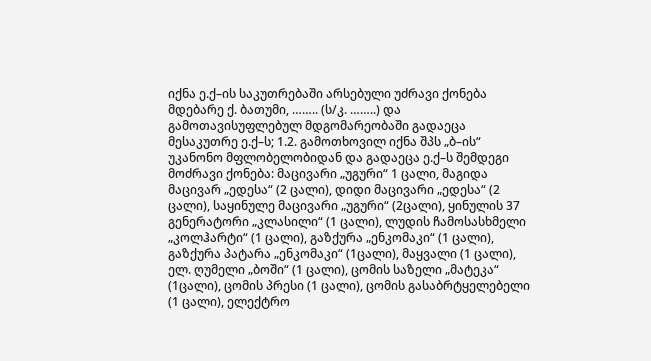იქნა ე.ქ–ის საკუთრებაში არსებული უძრავი ქონება მდებარე ქ. ბათუმი, …….. (ს/კ. ……..) და გამოთავისუფლებულ მდგომარეობაში გადაეცა მესაკუთრე ე.ქ–ს; 1.2. გამოთხოვილ იქნა შპს „ბ–ის“ უკანონო მფლობელობიდან და გადაეცა ე.ქ–ს შემდეგი მოძრავი ქონება: მაცივარი „უგური“ 1 ცალი, მაგიდა მაცივარ „ედესა“ (2 ცალი), დიდი მაცივარი „ედესა“ (2 ცალი), საყინულე მაცივარი „უგური“ (2ცალი), ყინულის 37 გენერატორი „კლასილი“ (1 ცალი), ლუდის ჩამოსასხმელი „კოლჰარტი“ (1 ცალი), გაზქურა „ენკომაკი“ (1 ცალი), გაზქურა პატარა „ენკომაკი“ (1ცალი), მაყვალი (1 ცალი), ელ. ღუმელი „ბოში“ (1 ცალი), ცომის საზელი „მატეკა“ (1ცალი), ცომის პრესი (1 ცალი), ცომის გასაბრტყელებელი (1 ცალი), ელექტრო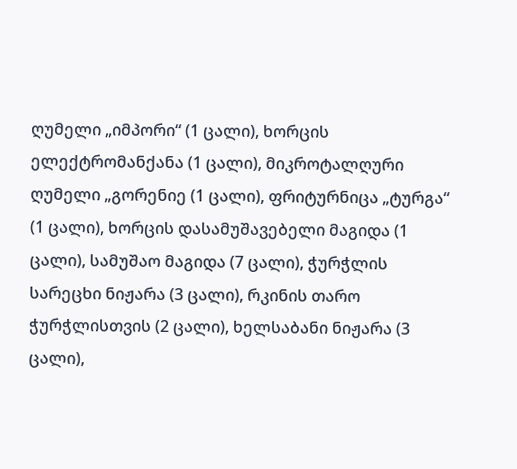ღუმელი „იმპორი“ (1 ცალი), ხორცის ელექტრომანქანა (1 ცალი), მიკროტალღური ღუმელი „გორენიე (1 ცალი), ფრიტურნიცა „ტურგა“ (1 ცალი), ხორცის დასამუშავებელი მაგიდა (1 ცალი), სამუშაო მაგიდა (7 ცალი), ჭურჭლის სარეცხი ნიჟარა (3 ცალი), რკინის თარო ჭურჭლისთვის (2 ცალი), ხელსაბანი ნიჟარა (3 ცალი),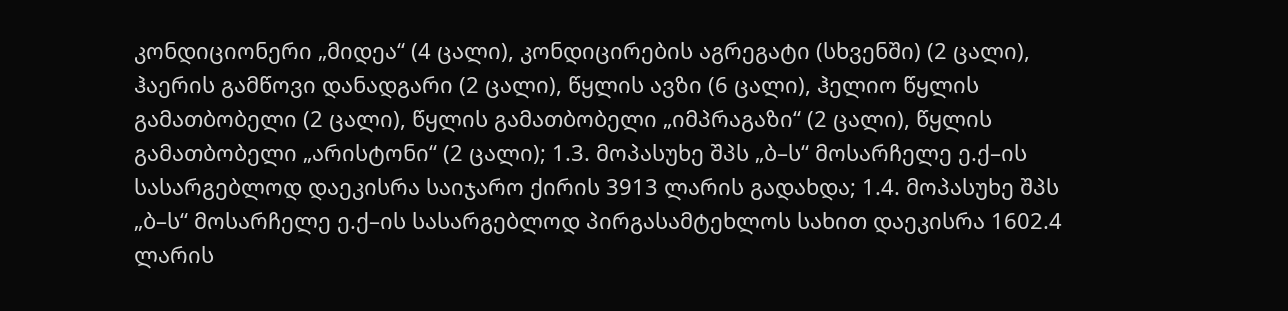კონდიციონერი „მიდეა“ (4 ცალი), კონდიცირების აგრეგატი (სხვენში) (2 ცალი), ჰაერის გამწოვი დანადგარი (2 ცალი), წყლის ავზი (6 ცალი), ჰელიო წყლის გამათბობელი (2 ცალი), წყლის გამათბობელი „იმპრაგაზი“ (2 ცალი), წყლის გამათბობელი „არისტონი“ (2 ცალი); 1.3. მოპასუხე შპს „ბ–ს“ მოსარჩელე ე.ქ–ის სასარგებლოდ დაეკისრა საიჯარო ქირის 3913 ლარის გადახდა; 1.4. მოპასუხე შპს „ბ–ს“ მოსარჩელე ე.ქ–ის სასარგებლოდ პირგასამტეხლოს სახით დაეკისრა 1602.4 ლარის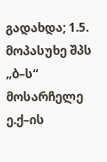გადახდა; 1.5. მოპასუხე შპს „ბ–ს“ მოსარჩელე ე.ქ–ის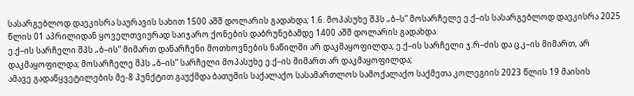სასარგებლოდ დაეკისრა საურავის სახით 1500 აშშ დოლარის გადახდა; 1.6. მოპასუხე შპს „ბ–ს“ მოსარჩელე ე.ქ–ის სასარგებლოდ დაეკისრა 2025 წლის 01 აპრილიდან ყოველთვიურად საიჯარო ქონების დაბრუნებამდე 1400 აშშ დოლარის გადახდა.
ე.ქ–ის სარჩელი შპს „ბ–ის“ მიმართ დანარჩენი მოთხოვნების ნაწილში არ დაკმაყოფილდა; ე.ქ–ის სარჩელი ჯ.რ–ძის და ც.კ–ის მიმართ, არ დაკმაყოფილდა; მოსარჩელე შპს „ბ–ის“ სარჩელი მოპასუხე ე.ქ–ის მიმართ არ დაკმაყოფილდა;
ამავე გადაწყვეტილების მე-8 პუნქტით გაუქმდა ბათუმის საქალაქო სასამართლოს სამოქალაქო საქმეთა კოლეგიის 2023 წლის 19 მაისის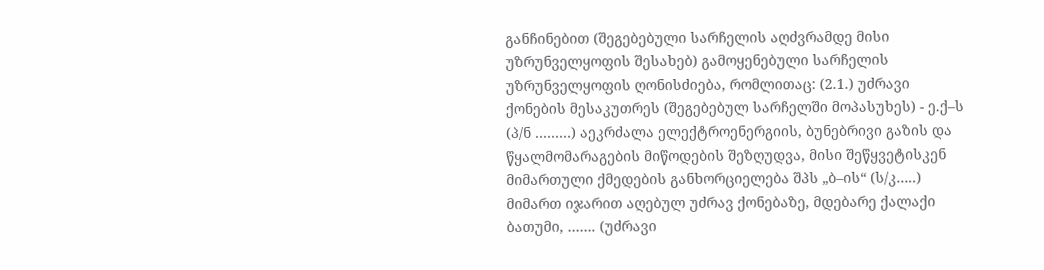განჩინებით (შეგებებული სარჩელის აღძვრამდე მისი უზრუნველყოფის შესახებ) გამოყენებული სარჩელის უზრუნველყოფის ღონისძიება, რომლითაც: (2.1.) უძრავი ქონების მესაკუთრეს (შეგებებულ სარჩელში მოპასუხეს) - ე.ქ–ს (პ/ნ ………) აეკრძალა ელექტროენერგიის, ბუნებრივი გაზის და წყალმომარაგების მიწოდების შეზღუდვა, მისი შეწყვეტისკენ მიმართული ქმედების განხორციელება შპს „ბ–ის“ (ს/კ…..) მიმართ იჯარით აღებულ უძრავ ქონებაზე, მდებარე ქალაქი ბათუმი, ……. (უძრავი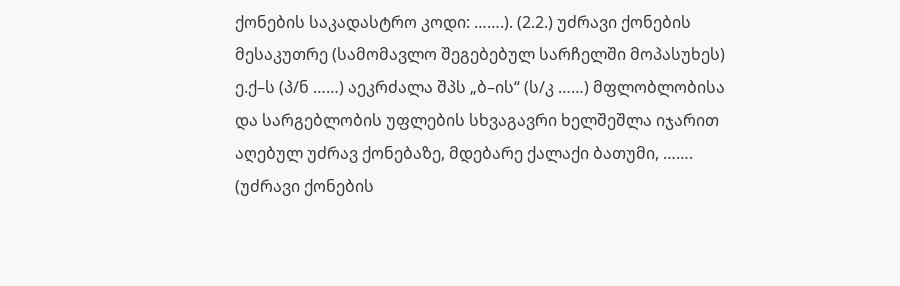ქონების საკადასტრო კოდი: …….). (2.2.) უძრავი ქონების მესაკუთრე (სამომავლო შეგებებულ სარჩელში მოპასუხეს) ე.ქ–ს (პ/ნ ……) აეკრძალა შპს „ბ–ის“ (ს/კ ……) მფლობლობისა და სარგებლობის უფლების სხვაგავრი ხელშეშლა იჯარით აღებულ უძრავ ქონებაზე, მდებარე ქალაქი ბათუმი, ……. (უძრავი ქონების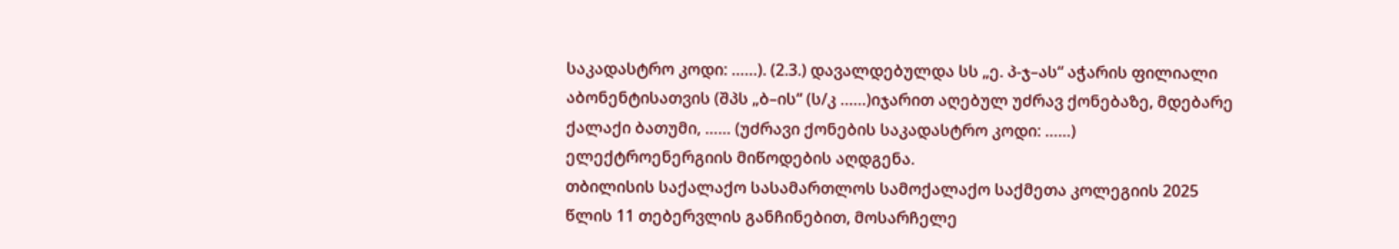საკადასტრო კოდი: ……). (2.3.) დავალდებულდა სს „ე. პ-ჯ–ას“ აჭარის ფილიალი აბონენტისათვის (შპს „ბ–ის“ (ს/კ ……)იჯარით აღებულ უძრავ ქონებაზე, მდებარე ქალაქი ბათუმი, …… (უძრავი ქონების საკადასტრო კოდი: ……) ელექტროენერგიის მიწოდების აღდგენა.
თბილისის საქალაქო სასამართლოს სამოქალაქო საქმეთა კოლეგიის 2025 წლის 11 თებერვლის განჩინებით, მოსარჩელე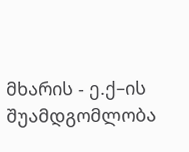მხარის - ე.ქ–ის შუამდგომლობა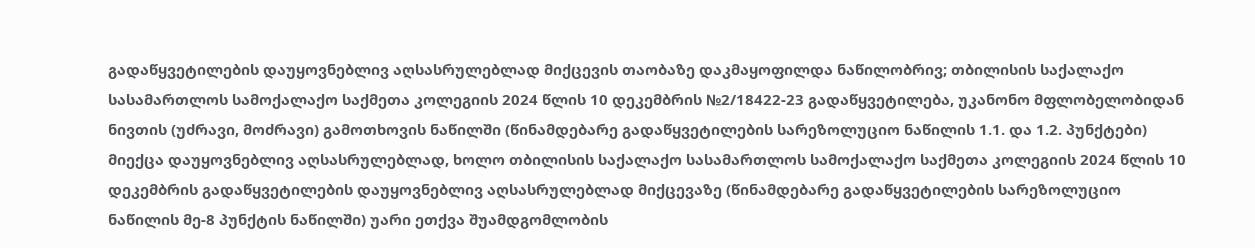გადაწყვეტილების დაუყოვნებლივ აღსასრულებლად მიქცევის თაობაზე დაკმაყოფილდა ნაწილობრივ; თბილისის საქალაქო სასამართლოს სამოქალაქო საქმეთა კოლეგიის 2024 წლის 10 დეკემბრის №2/18422-23 გადაწყვეტილება, უკანონო მფლობელობიდან ნივთის (უძრავი, მოძრავი) გამოთხოვის ნაწილში (წინამდებარე გადაწყვეტილების სარეზოლუციო ნაწილის 1.1. და 1.2. პუნქტები) მიექცა დაუყოვნებლივ აღსასრულებლად, ხოლო თბილისის საქალაქო სასამართლოს სამოქალაქო საქმეთა კოლეგიის 2024 წლის 10 დეკემბრის გადაწყვეტილების დაუყოვნებლივ აღსასრულებლად მიქცევაზე (წინამდებარე გადაწყვეტილების სარეზოლუციო ნაწილის მე-8 პუნქტის ნაწილში) უარი ეთქვა შუამდგომლობის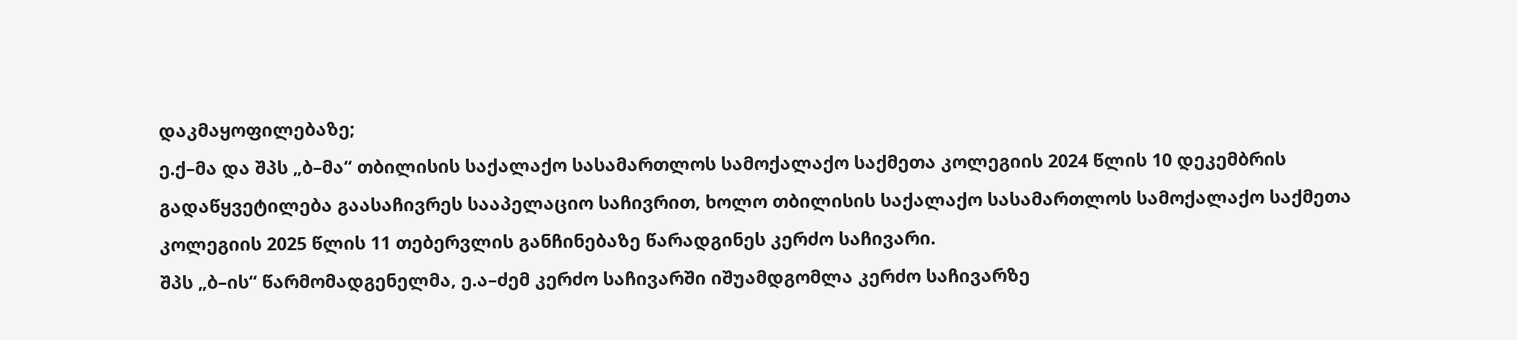დაკმაყოფილებაზე;
ე.ქ–მა და შპს „ბ–მა“ თბილისის საქალაქო სასამართლოს სამოქალაქო საქმეთა კოლეგიის 2024 წლის 10 დეკემბრის გადაწყვეტილება გაასაჩივრეს სააპელაციო საჩივრით, ხოლო თბილისის საქალაქო სასამართლოს სამოქალაქო საქმეთა კოლეგიის 2025 წლის 11 თებერვლის განჩინებაზე წარადგინეს კერძო საჩივარი.
შპს „ბ–ის“ წარმომადგენელმა, ე.ა–ძემ კერძო საჩივარში იშუამდგომლა კერძო საჩივარზე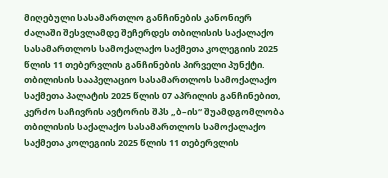მიღებული სასამართლო განჩინების კანონიერ ძალაში შესვლამდე შეჩერდეს თბილისის საქალაქო სასამართლოს სამოქალაქო საქმეთა კოლეგიის 2025 წლის 11 თებერვლის განჩინების პირველი პუნქტი.
თბილისის სააპელაციო სასამართლოს სამოქალაქო საქმეთა პალატის 2025 წლის 07 აპრილის განჩინებით, კერძო საჩივრის ავტორის შპს „ბ–ის“ შუამდგომლობა თბილისის საქალაქო სასამართლოს სამოქალაქო საქმეთა კოლეგიის 2025 წლის 11 თებერვლის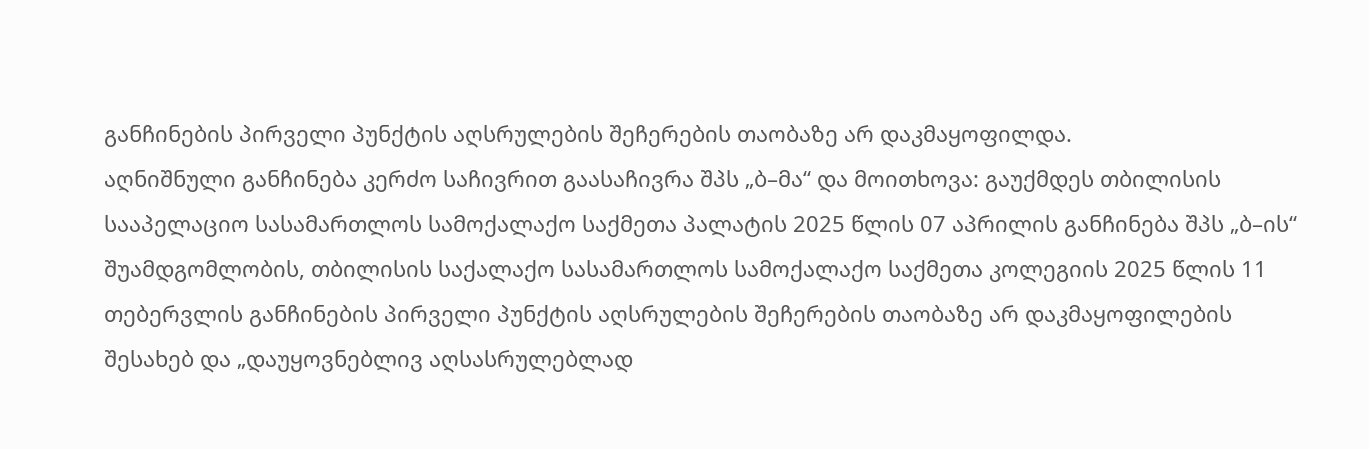განჩინების პირველი პუნქტის აღსრულების შეჩერების თაობაზე არ დაკმაყოფილდა.
აღნიშნული განჩინება კერძო საჩივრით გაასაჩივრა შპს „ბ–მა“ და მოითხოვა: გაუქმდეს თბილისის სააპელაციო სასამართლოს სამოქალაქო საქმეთა პალატის 2025 წლის 07 აპრილის განჩინება შპს „ბ–ის“ შუამდგომლობის, თბილისის საქალაქო სასამართლოს სამოქალაქო საქმეთა კოლეგიის 2025 წლის 11 თებერვლის განჩინების პირველი პუნქტის აღსრულების შეჩერების თაობაზე არ დაკმაყოფილების შესახებ და „დაუყოვნებლივ აღსასრულებლად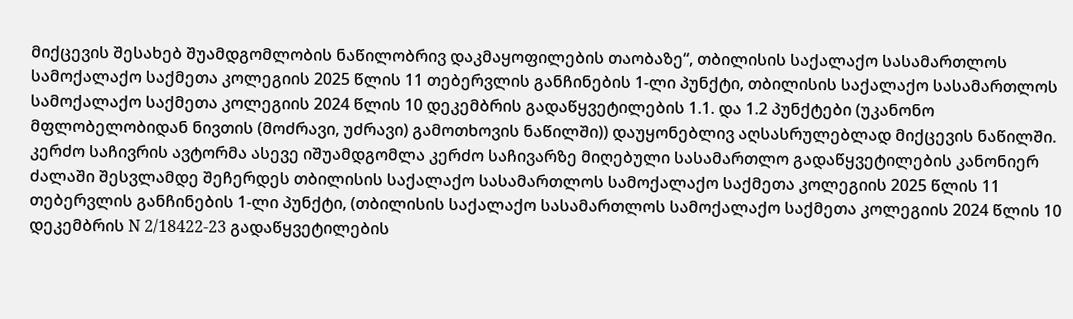მიქცევის შესახებ შუამდგომლობის ნაწილობრივ დაკმაყოფილების თაობაზე“, თბილისის საქალაქო სასამართლოს სამოქალაქო საქმეთა კოლეგიის 2025 წლის 11 თებერვლის განჩინების 1-ლი პუნქტი, თბილისის საქალაქო სასამართლოს სამოქალაქო საქმეთა კოლეგიის 2024 წლის 10 დეკემბრის გადაწყვეტილების 1.1. და 1.2 პუნქტები (უკანონო მფლობელობიდან ნივთის (მოძრავი, უძრავი) გამოთხოვის ნაწილში)) დაუყონებლივ აღსასრულებლად მიქცევის ნაწილში.
კერძო საჩივრის ავტორმა ასევე იშუამდგომლა კერძო საჩივარზე მიღებული სასამართლო გადაწყვეტილების კანონიერ ძალაში შესვლამდე შეჩერდეს თბილისის საქალაქო სასამართლოს სამოქალაქო საქმეთა კოლეგიის 2025 წლის 11 თებერვლის განჩინების 1-ლი პუნქტი, (თბილისის საქალაქო სასამართლოს სამოქალაქო საქმეთა კოლეგიის 2024 წლის 10 დეკემბრის N 2/18422-23 გადაწყვეტილების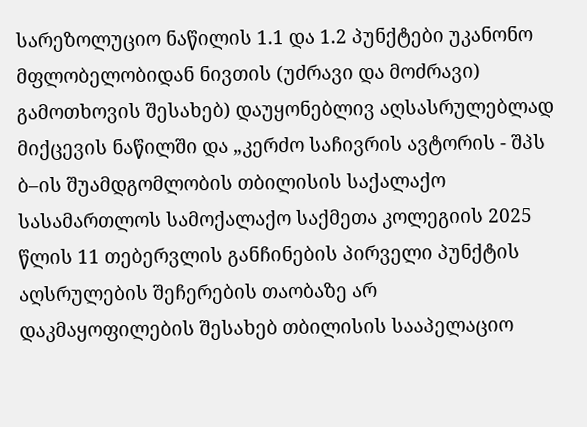სარეზოლუციო ნაწილის 1.1 და 1.2 პუნქტები უკანონო მფლობელობიდან ნივთის (უძრავი და მოძრავი) გამოთხოვის შესახებ) დაუყონებლივ აღსასრულებლად მიქცევის ნაწილში და „კერძო საჩივრის ავტორის - შპს ბ–ის შუამდგომლობის თბილისის საქალაქო სასამართლოს სამოქალაქო საქმეთა კოლეგიის 2025 წლის 11 თებერვლის განჩინების პირველი პუნქტის აღსრულების შეჩერების თაობაზე არ დაკმაყოფილების შესახებ თბილისის სააპელაციო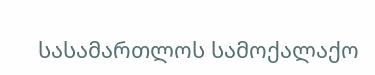სასამართლოს სამოქალაქო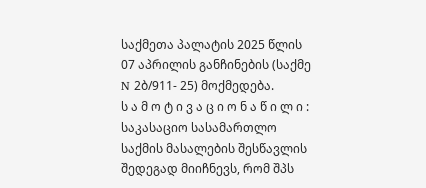საქმეთა პალატის 2025 წლის 07 აპრილის განჩინების (საქმე N 2ბ/911- 25) მოქმედება.
ს ა მ ო ტ ი ვ ა ც ი ო ნ ა წ ი ლ ი :
საკასაციო სასამართლო საქმის მასალების შესწავლის შედეგად მიიჩნევს, რომ შპს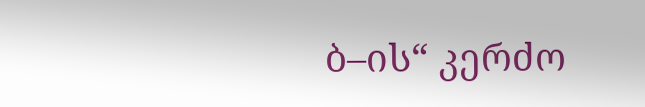ბ–ის“ კერძო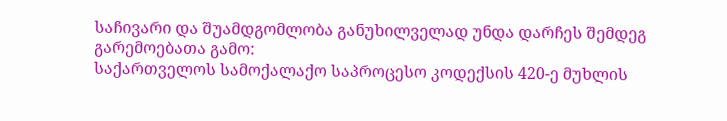საჩივარი და შუამდგომლობა განუხილველად უნდა დარჩეს შემდეგ გარემოებათა გამო:
საქართველოს სამოქალაქო საპროცესო კოდექსის 420-ე მუხლის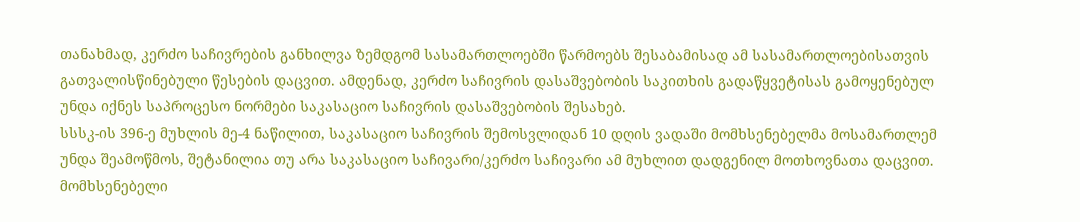თანახმად, კერძო საჩივრების განხილვა ზემდგომ სასამართლოებში წარმოებს შესაბამისად ამ სასამართლოებისათვის გათვალისწინებული წესების დაცვით. ამდენად, კერძო საჩივრის დასაშვებობის საკითხის გადაწყვეტისას გამოყენებულ უნდა იქნეს საპროცესო ნორმები საკასაციო საჩივრის დასაშვებობის შესახებ.
სსსკ-ის 396-ე მუხლის მე-4 ნაწილით, საკასაციო საჩივრის შემოსვლიდან 10 დღის ვადაში მომხსენებელმა მოსამართლემ უნდა შეამოწმოს, შეტანილია თუ არა საკასაციო საჩივარი/კერძო საჩივარი ამ მუხლით დადგენილ მოთხოვნათა დაცვით. მომხსენებელი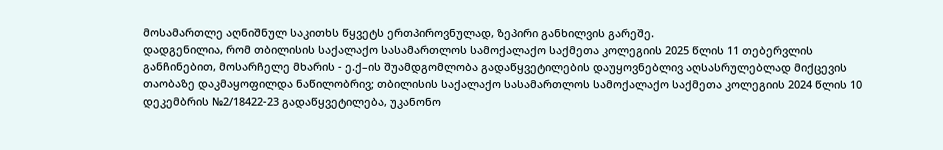მოსამართლე აღნიშნულ საკითხს წყვეტს ერთპიროვნულად, ზეპირი განხილვის გარეშე.
დადგენილია, რომ თბილისის საქალაქო სასამართლოს სამოქალაქო საქმეთა კოლეგიის 2025 წლის 11 თებერვლის განჩინებით, მოსარჩელე მხარის - ე.ქ–ის შუამდგომლობა გადაწყვეტილების დაუყოვნებლივ აღსასრულებლად მიქცევის თაობაზე დაკმაყოფილდა ნაწილობრივ; თბილისის საქალაქო სასამართლოს სამოქალაქო საქმეთა კოლეგიის 2024 წლის 10 დეკემბრის №2/18422-23 გადაწყვეტილება, უკანონო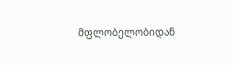მფლობელობიდან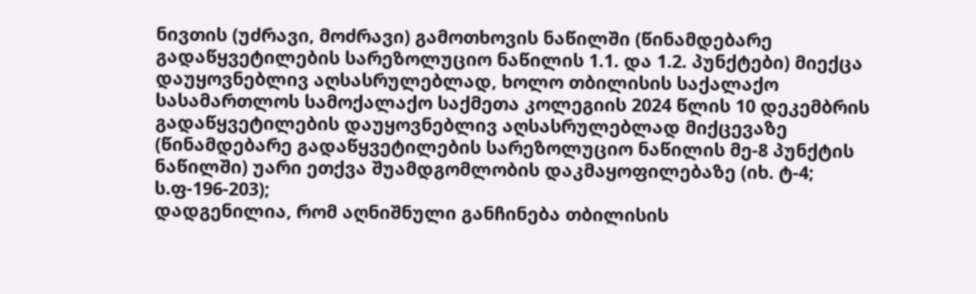ნივთის (უძრავი, მოძრავი) გამოთხოვის ნაწილში (წინამდებარე გადაწყვეტილების სარეზოლუციო ნაწილის 1.1. და 1.2. პუნქტები) მიექცა დაუყოვნებლივ აღსასრულებლად, ხოლო თბილისის საქალაქო სასამართლოს სამოქალაქო საქმეთა კოლეგიის 2024 წლის 10 დეკემბრის გადაწყვეტილების დაუყოვნებლივ აღსასრულებლად მიქცევაზე (წინამდებარე გადაწყვეტილების სარეზოლუციო ნაწილის მე-8 პუნქტის ნაწილში) უარი ეთქვა შუამდგომლობის დაკმაყოფილებაზე (იხ. ტ-4; ს.ფ-196-203);
დადგენილია, რომ აღნიშნული განჩინება თბილისის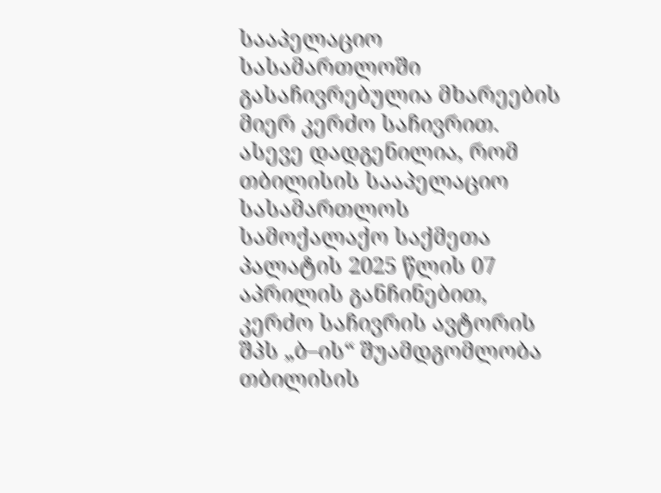სააპელაციო სასამართლოში გასაჩივრებულია მხარეების მიერ კერძო საჩივრით. ასევე დადგენილია, რომ თბილისის სააპელაციო სასამართლოს სამოქალაქო საქმეთა პალატის 2025 წლის 07 აპრილის განჩინებით, კერძო საჩივრის ავტორის შპს „ბ–ის“ შუამდგომლობა თბილისის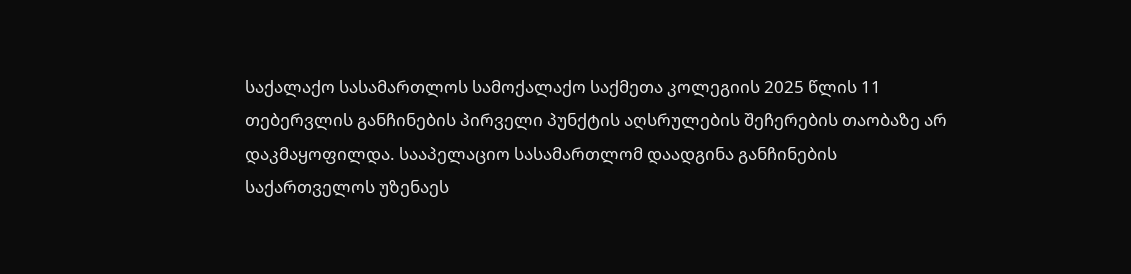საქალაქო სასამართლოს სამოქალაქო საქმეთა კოლეგიის 2025 წლის 11 თებერვლის განჩინების პირველი პუნქტის აღსრულების შეჩერების თაობაზე არ დაკმაყოფილდა. სააპელაციო სასამართლომ დაადგინა განჩინების საქართველოს უზენაეს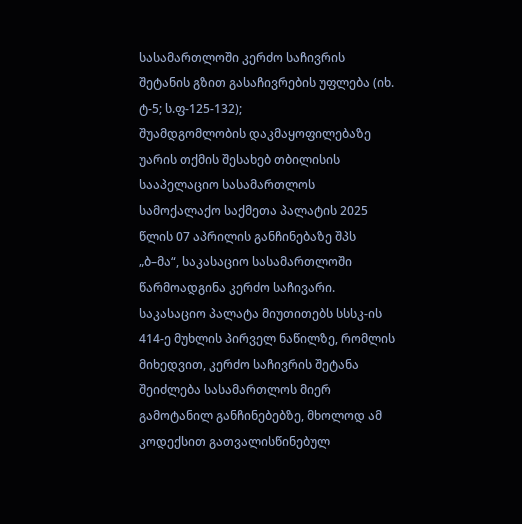სასამართლოში კერძო საჩივრის შეტანის გზით გასაჩივრების უფლება (იხ. ტ-5; ს.ფ-125-132);
შუამდგომლობის დაკმაყოფილებაზე უარის თქმის შესახებ თბილისის სააპელაციო სასამართლოს სამოქალაქო საქმეთა პალატის 2025 წლის 07 აპრილის განჩინებაზე შპს „ბ–მა“, საკასაციო სასამართლოში წარმოადგინა კერძო საჩივარი.
საკასაციო პალატა მიუთითებს სსსკ-ის 414-ე მუხლის პირველ ნაწილზე, რომლის მიხედვით, კერძო საჩივრის შეტანა შეიძლება სასამართლოს მიერ გამოტანილ განჩინებებზე, მხოლოდ ამ კოდექსით გათვალისწინებულ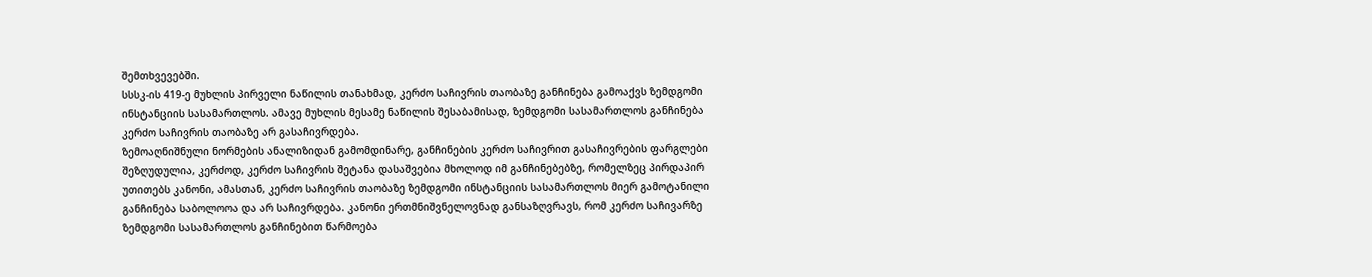შემთხვევებში.
სსსკ-ის 419-ე მუხლის პირველი ნაწილის თანახმად, კერძო საჩივრის თაობაზე განჩინება გამოაქვს ზემდგომი ინსტანციის სასამართლოს. ამავე მუხლის მესამე ნაწილის შესაბამისად, ზემდგომი სასამართლოს განჩინება კერძო საჩივრის თაობაზე არ გასაჩივრდება.
ზემოაღნიშნული ნორმების ანალიზიდან გამომდინარე, განჩინების კერძო საჩივრით გასაჩივრების ფარგლები შეზღუდულია, კერძოდ, კერძო საჩივრის შეტანა დასაშვებია მხოლოდ იმ განჩინებებზე, რომელზეც პირდაპირ უთითებს კანონი, ამასთან, კერძო საჩივრის თაობაზე ზემდგომი ინსტანციის სასამართლოს მიერ გამოტანილი განჩინება საბოლოოა და არ საჩივრდება. კანონი ერთმნიშვნელოვნად განსაზღვრავს, რომ კერძო საჩივარზე ზემდგომი სასამართლოს განჩინებით წარმოება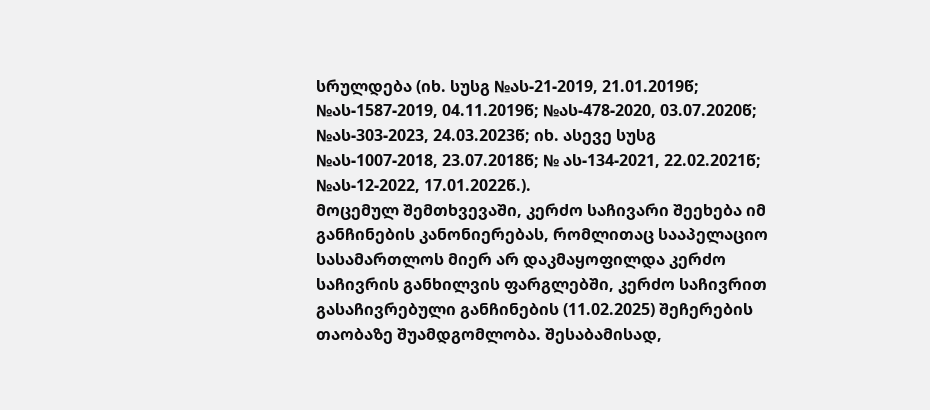სრულდება (იხ. სუსგ №ას-21-2019, 21.01.2019წ; №ას-1587-2019, 04.11.2019წ; №ას-478-2020, 03.07.2020წ; №ას-303-2023, 24.03.2023წ; იხ. ასევე სუსგ №ას-1007-2018, 23.07.2018წ; № ას-134-2021, 22.02.2021წ; №ას-12-2022, 17.01.2022წ.).
მოცემულ შემთხვევაში, კერძო საჩივარი შეეხება იმ განჩინების კანონიერებას, რომლითაც სააპელაციო სასამართლოს მიერ არ დაკმაყოფილდა კერძო საჩივრის განხილვის ფარგლებში, კერძო საჩივრით გასაჩივრებული განჩინების (11.02.2025) შეჩერების თაობაზე შუამდგომლობა. შესაბამისად,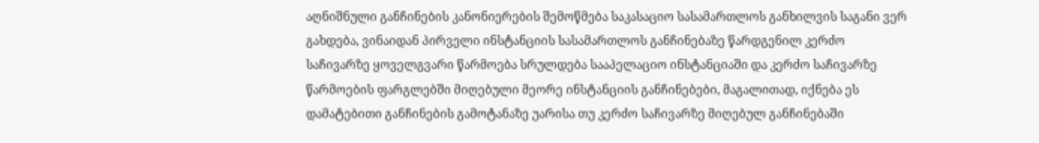აღნიშნული განჩინების კანონიერების შემოწმება საკასაციო სასამართლოს განხილვის საგანი ვერ გახდება, ვინაიდან პირველი ინსტანციის სასამართლოს განჩინებაზე წარდგენილ კერძო საჩივარზე ყოველგვარი წარმოება სრულდება სააპელაციო ინსტანციაში და კერძო საჩივარზე წარმოების ფარგლებში მიღებული მეორე ინსტანციის განჩინებები, მაგალითად, იქნება ეს დამატებითი განჩინების გამოტანაზე უარისა თუ კერძო საჩივარზე მიღებულ განჩინებაში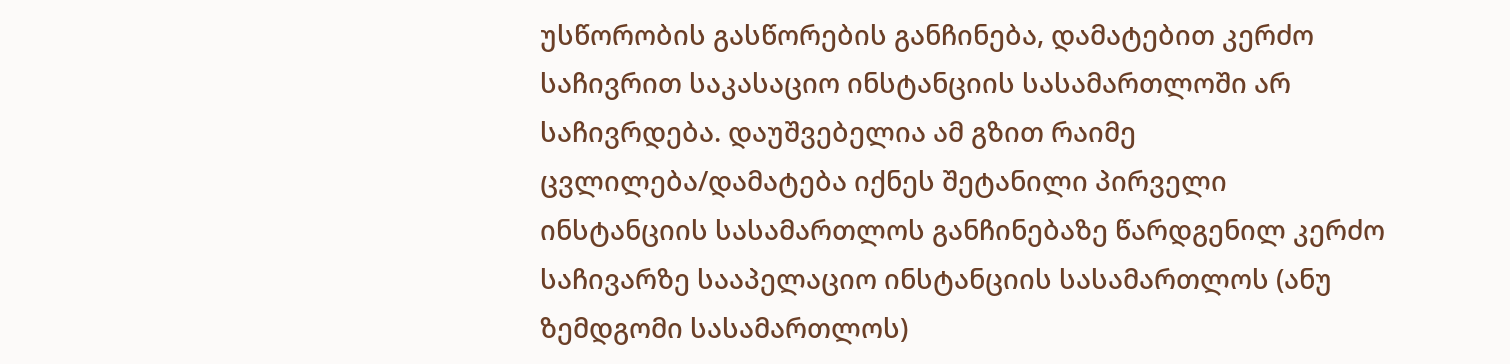უსწორობის გასწორების განჩინება, დამატებით კერძო საჩივრით საკასაციო ინსტანციის სასამართლოში არ საჩივრდება. დაუშვებელია ამ გზით რაიმე ცვლილება/დამატება იქნეს შეტანილი პირველი ინსტანციის სასამართლოს განჩინებაზე წარდგენილ კერძო საჩივარზე სააპელაციო ინსტანციის სასამართლოს (ანუ ზემდგომი სასამართლოს)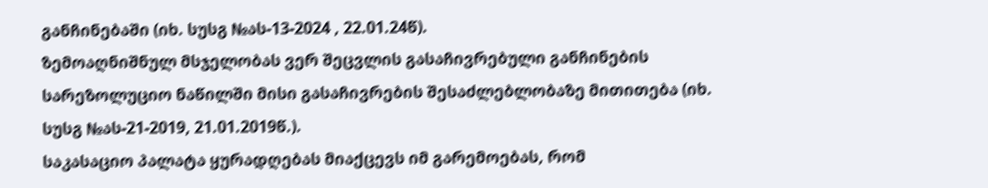განჩინებაში (იხ. სუსგ №ას-13-2024 , 22.01.24წ).
ზემოაღნიშნულ მსჯელობას ვერ შეცვლის გასაჩივრებული განჩინების სარეზოლუციო ნაწილში მისი გასაჩივრების შესაძლებლობაზე მითითება (იხ. სუსგ №ას-21-2019, 21.01.2019წ.).
საკასაციო პალატა ყურადღებას მიაქცევს იმ გარემოებას, რომ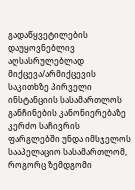გადაწყვეტილების დაუყოვნებლივ აღსასრულებლად მიქცევა/არმიქცევის საკითხზე პირველი ინსტანციის სასამართლოს განჩინების კანონიერებაზე კერძო საჩივრის ფარგლებში უნდა იმსჯელოს სააპელაციო სასამართლომ, როგორც ზემდგომი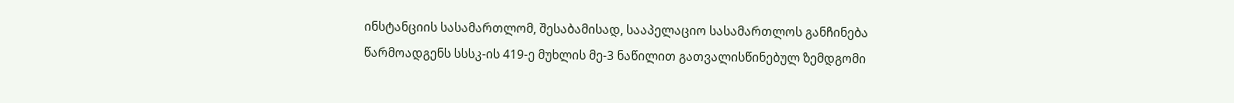ინსტანციის სასამართლომ, შესაბამისად, სააპელაციო სასამართლოს განჩინება წარმოადგენს სსსკ-ის 419-ე მუხლის მე-3 ნაწილით გათვალისწინებულ ზემდგომი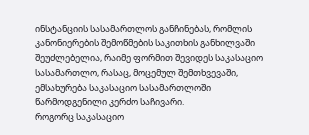ინსტანციის სასამართლოს განჩინებას, რომლის კანონიერების შემოწმების საკითხის განხილვაში შეუძლებელია, რაიმე ფორმით შევიდეს საკასაციო სასამართლო, რასაც, მოცემულ შემთხვევაში, ემსახურება საკასაციო სასამართლოში წარმოდგენილი კერძო საჩივარი.
როგორც საკასაციო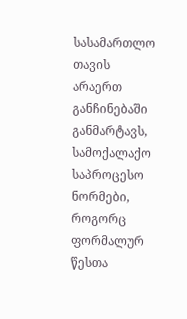სასამართლო თავის არაერთ განჩინებაში განმარტავს, სამოქალაქო საპროცესო ნორმები, როგორც ფორმალურ წესთა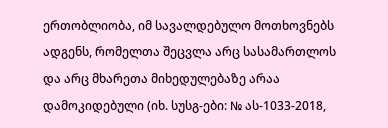ერთობლიობა, იმ სავალდებულო მოთხოვნებს ადგენს, რომელთა შეცვლა არც სასამართლოს და არც მხარეთა მიხედულებაზე არაა დამოკიდებული (იხ. სუსგ-ები: № ას-1033-2018,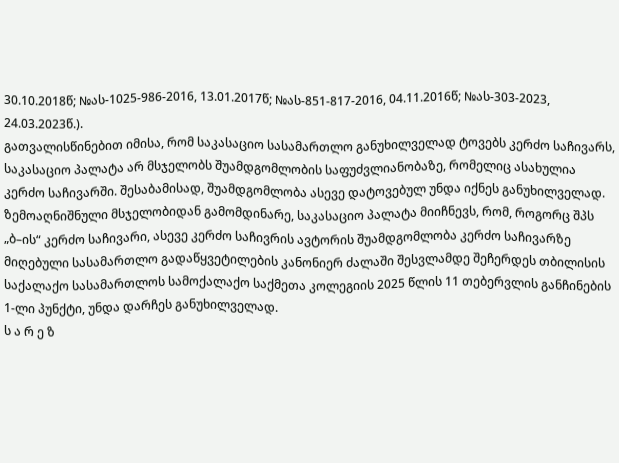30.10.2018წ; №ას-1025-986-2016, 13.01.2017წ; №ას-851-817-2016, 04.11.2016წ; №ას-303-2023, 24.03.2023წ.).
გათვალისწინებით იმისა, რომ საკასაციო სასამართლო განუხილველად ტოვებს კერძო საჩივარს, საკასაციო პალატა არ მსჯელობს შუამდგომლობის საფუძვლიანობაზე, რომელიც ასახულია კერძო საჩივარში. შესაბამისად, შუამდგომლობა ასევე დატოვებულ უნდა იქნეს განუხილველად.
ზემოაღნიშნული მსჯელობიდან გამომდინარე, საკასაციო პალატა მიიჩნევს, რომ, როგორც შპს „ბ–ის“ კერძო საჩივარი, ასევე კერძო საჩივრის ავტორის შუამდგომლობა კერძო საჩივარზე მიღებული სასამართლო გადაწყვეტილების კანონიერ ძალაში შესვლამდე შეჩერდეს თბილისის საქალაქო სასამართლოს სამოქალაქო საქმეთა კოლეგიის 2025 წლის 11 თებერვლის განჩინების 1-ლი პუნქტი, უნდა დარჩეს განუხილველად.
ს ა რ ე ზ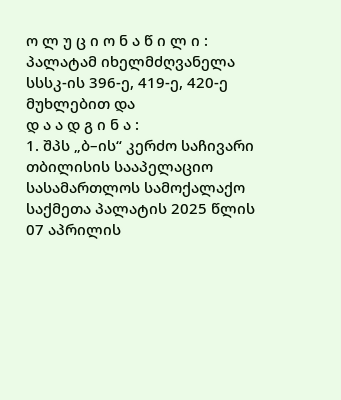ო ლ უ ც ი ო ნ ა წ ი ლ ი :
პალატამ იხელმძღვანელა სსსკ-ის 396-ე, 419-ე, 420-ე მუხლებით და
დ ა ა დ გ ი ნ ა :
1. შპს „ბ–ის“ კერძო საჩივარი თბილისის სააპელაციო სასამართლოს სამოქალაქო საქმეთა პალატის 2025 წლის 07 აპრილის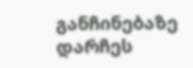განჩინებაზე დარჩეს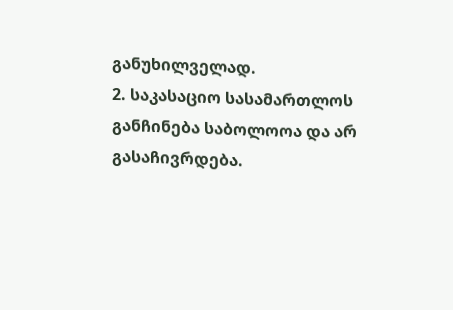განუხილველად.
2. საკასაციო სასამართლოს განჩინება საბოლოოა და არ გასაჩივრდება.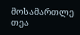მოსამართლე თეა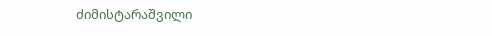ძიმისტარაშვილი